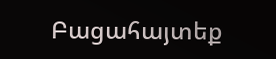Բացահայտեք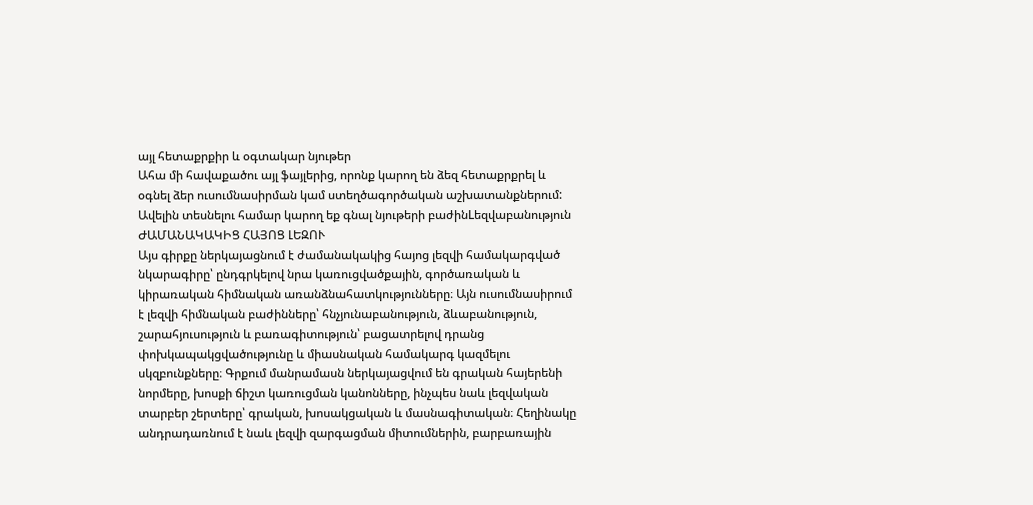այլ հետաքրքիր և օգտակար նյութեր
Ահա մի հավաքածու այլ ֆայլերից, որոնք կարող են ձեզ հետաքրքրել և օգնել ձեր ուսումնասիրման կամ ստեղծագործական աշխատանքներում: Ավելին տեսնելու համար կարող եք գնալ նյութերի բաժինLեզվաբանություն
ԺԱՄԱՆԱԿԱԿԻՑ ՀԱՅՈՑ ԼԵԶՈՒ
Այս գիրքը ներկայացնում է ժամանակակից հայոց լեզվի համակարգված նկարագիրը՝ ընդգրկելով նրա կառուցվածքային, գործառական և կիրառական հիմնական առանձնահատկությունները։ Այն ուսումնասիրում է լեզվի հիմնական բաժինները՝ հնչյունաբանություն, ձևաբանություն, շարահյուսություն և բառագիտություն՝ բացատրելով դրանց փոխկապակցվածությունը և միասնական համակարգ կազմելու սկզբունքները։ Գրքում մանրամասն ներկայացվում են գրական հայերենի նորմերը, խոսքի ճիշտ կառուցման կանոնները, ինչպես նաև լեզվական տարբեր շերտերը՝ գրական, խոսակցական և մասնագիտական։ Հեղինակը անդրադառնում է նաև լեզվի զարգացման միտումներին, բարբառային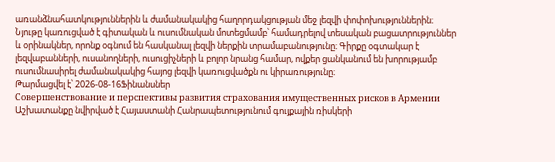առանձնահատկություններին և ժամանակակից հաղորդակցության մեջ լեզվի փոփոխություններին։ Նյութը կառուցված է գիտական և ուսումնական մոտեցմամբ՝ համադրելով տեսական բացատրություններ և օրինակներ, որոնք օգնում են հասկանալ լեզվի ներքին տրամաբանությունը։ Գիրքը օգտակար է լեզվաբանների, ուսանողների, ուսուցիչների և բոլոր նրանց համար, ովքեր ցանկանում են խորությամբ ուսումնասիրել ժամանակակից հայոց լեզվի կառուցվածքն ու կիրառությունը։
Թարմացվել է՝ 2026-08-16Ֆինանսներ
Совершенствование и перспективы развития страхования имущественных рисков в Армении
Աշխատանքը նվիրված է Հայաստանի Հանրապետությունում գույքային ռիսկերի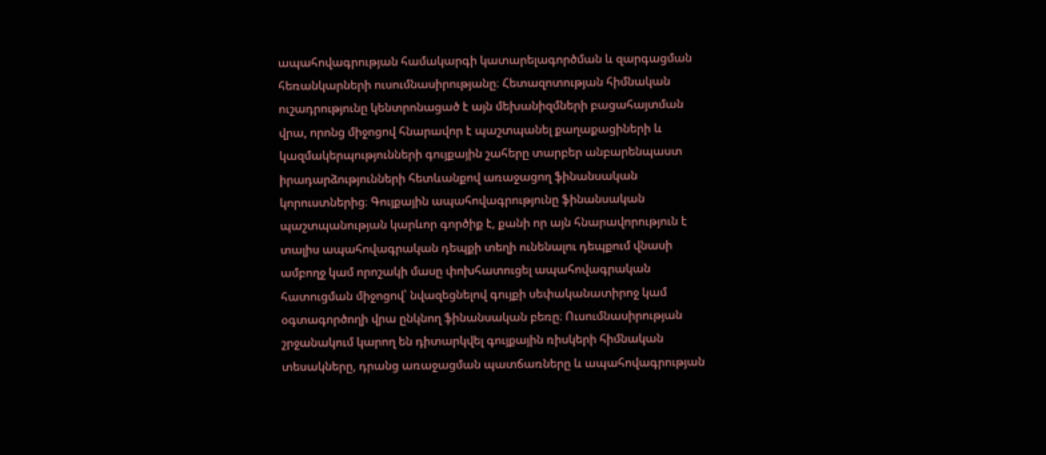ապահովագրության համակարգի կատարելագործման և զարգացման հեռանկարների ուսումնասիրությանը։ Հետազոտության հիմնական ուշադրությունը կենտրոնացած է այն մեխանիզմների բացահայտման վրա, որոնց միջոցով հնարավոր է պաշտպանել քաղաքացիների և կազմակերպությունների գույքային շահերը տարբեր անբարենպաստ իրադարձությունների հետևանքով առաջացող ֆինանսական կորուստներից։ Գույքային ապահովագրությունը ֆինանսական պաշտպանության կարևոր գործիք է, քանի որ այն հնարավորություն է տալիս ապահովագրական դեպքի տեղի ունենալու դեպքում վնասի ամբողջ կամ որոշակի մասը փոխհատուցել ապահովագրական հատուցման միջոցով՝ նվազեցնելով գույքի սեփականատիրոջ կամ օգտագործողի վրա ընկնող ֆինանսական բեռը։ Ուսումնասիրության շրջանակում կարող են դիտարկվել գույքային ռիսկերի հիմնական տեսակները, դրանց առաջացման պատճառները և ապահովագրության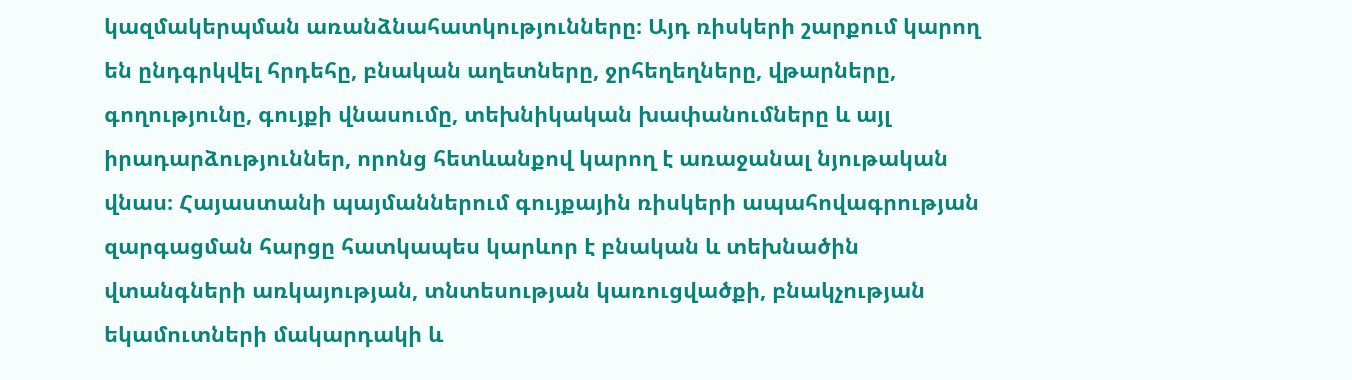կազմակերպման առանձնահատկությունները։ Այդ ռիսկերի շարքում կարող են ընդգրկվել հրդեհը, բնական աղետները, ջրհեղեղները, վթարները, գողությունը, գույքի վնասումը, տեխնիկական խափանումները և այլ իրադարձություններ, որոնց հետևանքով կարող է առաջանալ նյութական վնաս։ Հայաստանի պայմաններում գույքային ռիսկերի ապահովագրության զարգացման հարցը հատկապես կարևոր է բնական և տեխնածին վտանգների առկայության, տնտեսության կառուցվածքի, բնակչության եկամուտների մակարդակի և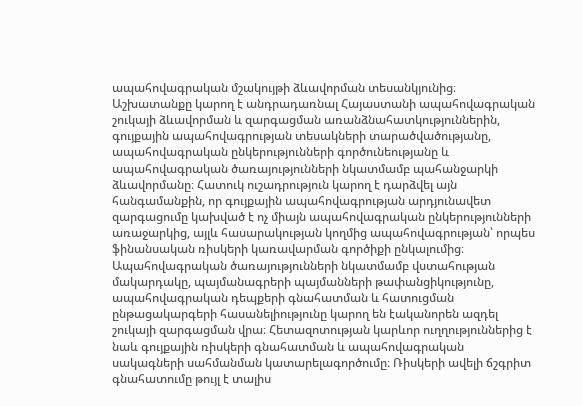ապահովագրական մշակույթի ձևավորման տեսանկյունից։ Աշխատանքը կարող է անդրադառնալ Հայաստանի ապահովագրական շուկայի ձևավորման և զարգացման առանձնահատկություններին, գույքային ապահովագրության տեսակների տարածվածությանը, ապահովագրական ընկերությունների գործունեությանը և ապահովագրական ծառայությունների նկատմամբ պահանջարկի ձևավորմանը։ Հատուկ ուշադրություն կարող է դարձվել այն հանգամանքին, որ գույքային ապահովագրության արդյունավետ զարգացումը կախված է ոչ միայն ապահովագրական ընկերությունների առաջարկից, այլև հասարակության կողմից ապահովագրության՝ որպես ֆինանսական ռիսկերի կառավարման գործիքի ընկալումից։ Ապահովագրական ծառայությունների նկատմամբ վստահության մակարդակը, պայմանագրերի պայմանների թափանցիկությունը, ապահովագրական դեպքերի գնահատման և հատուցման ընթացակարգերի հասանելիությունը կարող են էականորեն ազդել շուկայի զարգացման վրա։ Հետազոտության կարևոր ուղղություններից է նաև գույքային ռիսկերի գնահատման և ապահովագրական սակագների սահմանման կատարելագործումը։ Ռիսկերի ավելի ճշգրիտ գնահատումը թույլ է տալիս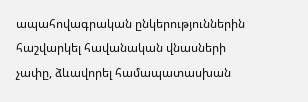ապահովագրական ընկերություններին հաշվարկել հավանական վնասների չափը, ձևավորել համապատասխան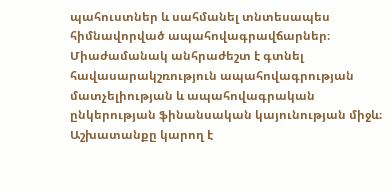պահուստներ և սահմանել տնտեսապես հիմնավորված ապահովագրավճարներ։ Միաժամանակ անհրաժեշտ է գտնել հավասարակշռություն ապահովագրության մատչելիության և ապահովագրական ընկերության ֆինանսական կայունության միջև։ Աշխատանքը կարող է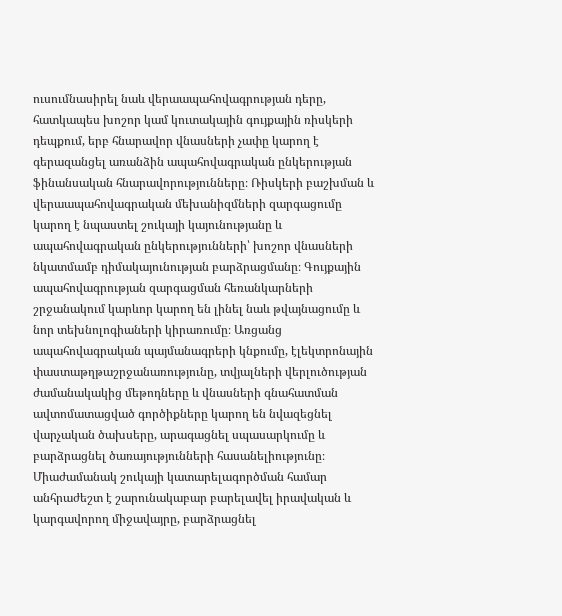ուսումնասիրել նաև վերաապահովագրության դերը, հատկապես խոշոր կամ կուտակային գույքային ռիսկերի դեպքում, երբ հնարավոր վնասների չափը կարող է գերազանցել առանձին ապահովագրական ընկերության ֆինանսական հնարավորությունները։ Ռիսկերի բաշխման և վերաապահովագրական մեխանիզմների զարգացումը կարող է նպաստել շուկայի կայունությանը և ապահովագրական ընկերությունների՝ խոշոր վնասների նկատմամբ դիմակայունության բարձրացմանը։ Գույքային ապահովագրության զարգացման հեռանկարների շրջանակում կարևոր կարող են լինել նաև թվայնացումը և նոր տեխնոլոգիաների կիրառումը։ Առցանց ապահովագրական պայմանագրերի կնքումը, էլեկտրոնային փաստաթղթաշրջանառությունը, տվյալների վերլուծության ժամանակակից մեթոդները և վնասների գնահատման ավտոմատացված գործիքները կարող են նվազեցնել վարչական ծախսերը, արագացնել սպասարկումը և բարձրացնել ծառայությունների հասանելիությունը։ Միաժամանակ շուկայի կատարելագործման համար անհրաժեշտ է շարունակաբար բարելավել իրավական և կարգավորող միջավայրը, բարձրացնել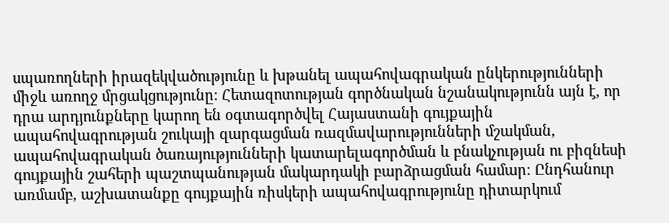սպառողների իրազեկվածությունը և խթանել ապահովագրական ընկերությունների միջև առողջ մրցակցությունը։ Հետազոտության գործնական նշանակությունն այն է, որ դրա արդյունքները կարող են օգտագործվել Հայաստանի գույքային ապահովագրության շուկայի զարգացման ռազմավարությունների մշակման, ապահովագրական ծառայությունների կատարելագործման և բնակչության ու բիզնեսի գույքային շահերի պաշտպանության մակարդակի բարձրացման համար։ Ընդհանուր առմամբ, աշխատանքը գույքային ռիսկերի ապահովագրությունը դիտարկում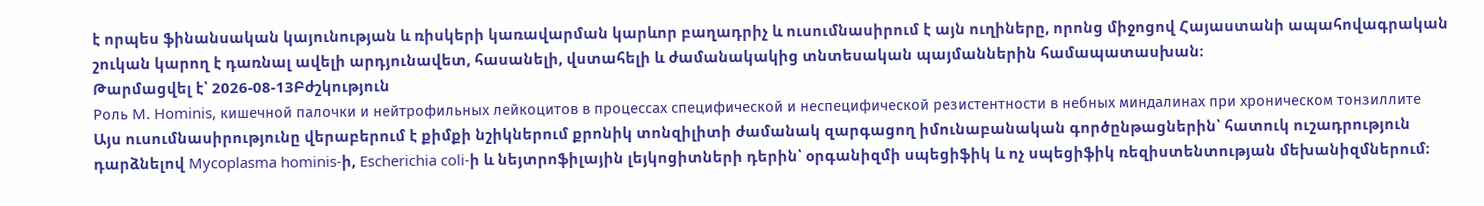է որպես ֆինանսական կայունության և ռիսկերի կառավարման կարևոր բաղադրիչ և ուսումնասիրում է այն ուղիները, որոնց միջոցով Հայաստանի ապահովագրական շուկան կարող է դառնալ ավելի արդյունավետ, հասանելի, վստահելի և ժամանակակից տնտեսական պայմաններին համապատասխան։
Թարմացվել է՝ 2026-08-13Բժշկություն
Роль M. Hominis, кишечной палочки и нейтрофильных лейкоцитов в процессах специфической и неспецифической резистентности в небных миндалинах при хроническом тонзиллите
Այս ուսումնասիրությունը վերաբերում է քիմքի նշիկներում քրոնիկ տոնզիլիտի ժամանակ զարգացող իմունաբանական գործընթացներին՝ հատուկ ուշադրություն դարձնելով Mycoplasma hominis-ի, Escherichia coli-ի և նեյտրոֆիլային լեյկոցիտների դերին՝ օրգանիզմի սպեցիֆիկ և ոչ սպեցիֆիկ ռեզիստենտության մեխանիզմներում։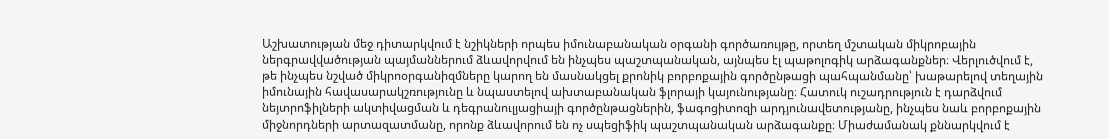Աշխատության մեջ դիտարկվում է նշիկների որպես իմունաբանական օրգանի գործառույթը, որտեղ մշտական միկրոբային ներգրավվածության պայմաններում ձևավորվում են ինչպես պաշտպանական, այնպես էլ պաթոլոգիկ արձագանքներ։ Վերլուծվում է, թե ինչպես նշված միկրոօրգանիզմները կարող են մասնակցել քրոնիկ բորբոքային գործընթացի պահպանմանը՝ խաթարելով տեղային իմունային հավասարակշռությունը և նպաստելով ախտաբանական ֆլորայի կայունությանը։ Հատուկ ուշադրություն է դարձվում նեյտրոֆիլների ակտիվացման և դեգրանուլյացիայի գործընթացներին, ֆագոցիտոզի արդյունավետությանը, ինչպես նաև բորբոքային միջնորդների արտազատմանը, որոնք ձևավորում են ոչ սպեցիֆիկ պաշտպանական արձագանքը։ Միաժամանակ քննարկվում է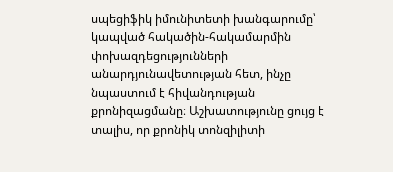սպեցիֆիկ իմունիտետի խանգարումը՝ կապված հակածին-հակամարմին փոխազդեցությունների անարդյունավետության հետ, ինչը նպաստում է հիվանդության քրոնիզացմանը։ Աշխատությունը ցույց է տալիս, որ քրոնիկ տոնզիլիտի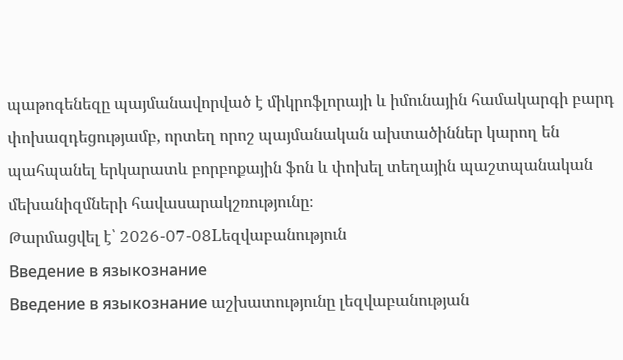պաթոգենեզը պայմանավորված է միկրոֆլորայի և իմունային համակարգի բարդ փոխազդեցությամբ, որտեղ որոշ պայմանական ախտածիններ կարող են պահպանել երկարատև բորբոքային ֆոն և փոխել տեղային պաշտպանական մեխանիզմների հավասարակշռությունը։
Թարմացվել է՝ 2026-07-08Lեզվաբանություն
Введение в языкознание
Введение в языкознание աշխատությունը լեզվաբանության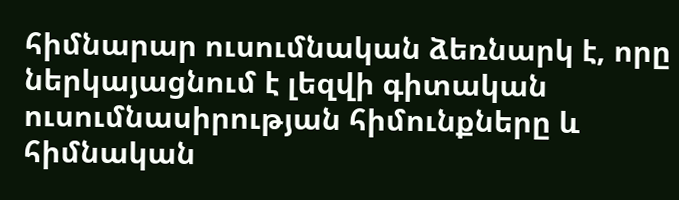հիմնարար ուսումնական ձեռնարկ է, որը ներկայացնում է լեզվի գիտական ուսումնասիրության հիմունքները և հիմնական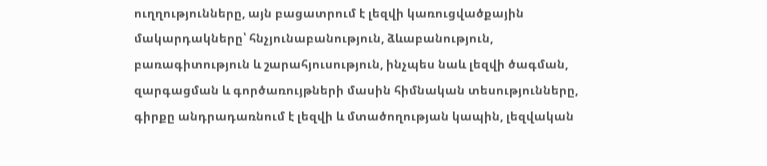ուղղությունները, այն բացատրում է լեզվի կառուցվածքային մակարդակները՝ հնչյունաբանություն, ձևաբանություն, բառագիտություն և շարահյուսություն, ինչպես նաև լեզվի ծագման, զարգացման և գործառույթների մասին հիմնական տեսությունները, գիրքը անդրադառնում է լեզվի և մտածողության կապին, լեզվական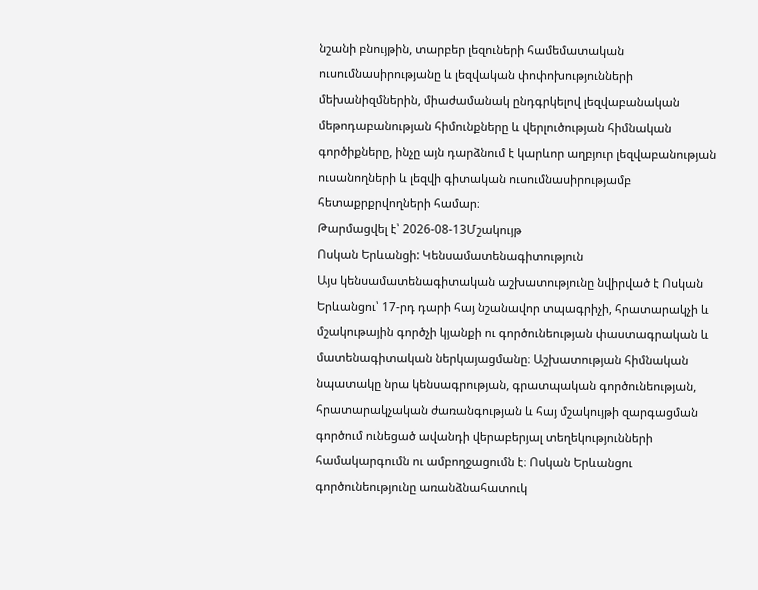նշանի բնույթին, տարբեր լեզուների համեմատական ուսումնասիրությանը և լեզվական փոփոխությունների մեխանիզմներին, միաժամանակ ընդգրկելով լեզվաբանական մեթոդաբանության հիմունքները և վերլուծության հիմնական գործիքները, ինչը այն դարձնում է կարևոր աղբյուր լեզվաբանության ուսանողների և լեզվի գիտական ուսումնասիրությամբ հետաքրքրվողների համար։
Թարմացվել է՝ 2026-08-13Մշակույթ
Ոսկան Երևանցի: Կենսամատենագիտություն
Այս կենսամատենագիտական աշխատությունը նվիրված է Ոսկան Երևանցու՝ 17-րդ դարի հայ նշանավոր տպագրիչի, հրատարակչի և մշակութային գործչի կյանքի ու գործունեության փաստագրական և մատենագիտական ներկայացմանը։ Աշխատության հիմնական նպատակը նրա կենսագրության, գրատպական գործունեության, հրատարակչական ժառանգության և հայ մշակույթի զարգացման գործում ունեցած ավանդի վերաբերյալ տեղեկությունների համակարգումն ու ամբողջացումն է։ Ոսկան Երևանցու գործունեությունը առանձնահատուկ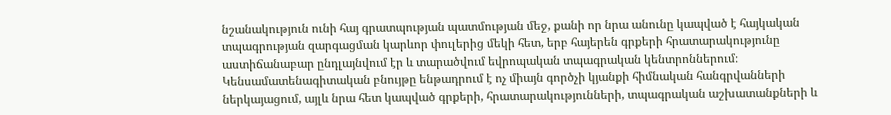նշանակություն ունի հայ գրատպության պատմության մեջ, քանի որ նրա անունը կապված է հայկական տպագրության զարգացման կարևոր փուլերից մեկի հետ, երբ հայերեն գրքերի հրատարակությունը աստիճանաբար ընդլայնվում էր և տարածվում եվրոպական տպագրական կենտրոններում։ Կենսամատենագիտական բնույթը ենթադրում է ոչ միայն գործչի կյանքի հիմնական հանգրվանների ներկայացում, այլև նրա հետ կապված գրքերի, հրատարակությունների, տպագրական աշխատանքների և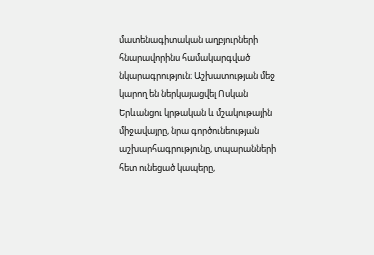մատենագիտական աղբյուրների հնարավորինս համակարգված նկարագրություն։ Աշխատության մեջ կարող են ներկայացվել Ոսկան Երևանցու կրթական և մշակութային միջավայրը, նրա գործունեության աշխարհագրությունը, տպարանների հետ ունեցած կապերը,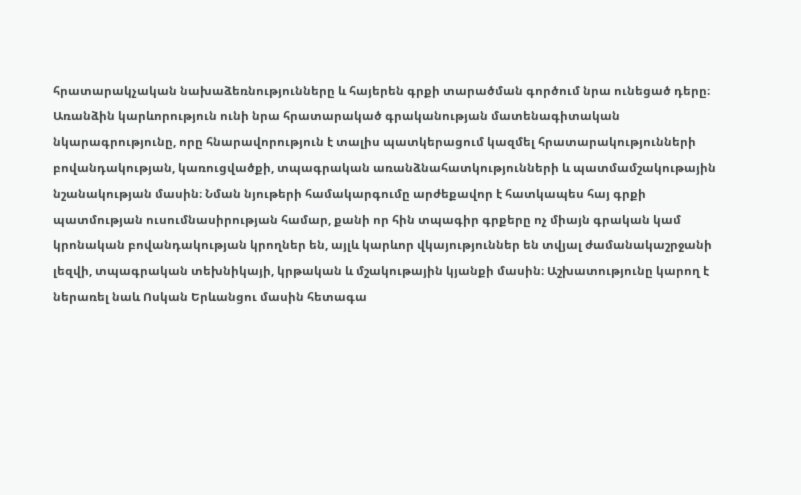հրատարակչական նախաձեռնությունները և հայերեն գրքի տարածման գործում նրա ունեցած դերը։ Առանձին կարևորություն ունի նրա հրատարակած գրականության մատենագիտական նկարագրությունը, որը հնարավորություն է տալիս պատկերացում կազմել հրատարակությունների բովանդակության, կառուցվածքի, տպագրական առանձնահատկությունների և պատմամշակութային նշանակության մասին։ Նման նյութերի համակարգումը արժեքավոր է հատկապես հայ գրքի պատմության ուսումնասիրության համար, քանի որ հին տպագիր գրքերը ոչ միայն գրական կամ կրոնական բովանդակության կրողներ են, այլև կարևոր վկայություններ են տվյալ ժամանակաշրջանի լեզվի, տպագրական տեխնիկայի, կրթական և մշակութային կյանքի մասին։ Աշխատությունը կարող է ներառել նաև Ոսկան Երևանցու մասին հետագա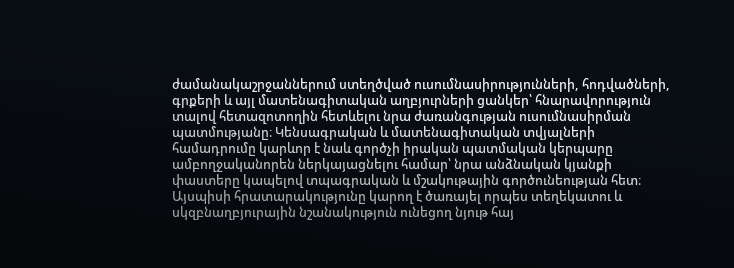ժամանակաշրջաններում ստեղծված ուսումնասիրությունների, հոդվածների, գրքերի և այլ մատենագիտական աղբյուրների ցանկեր՝ հնարավորություն տալով հետազոտողին հետևելու նրա ժառանգության ուսումնասիրման պատմությանը։ Կենսագրական և մատենագիտական տվյալների համադրումը կարևոր է նաև գործչի իրական պատմական կերպարը ամբողջականորեն ներկայացնելու համար՝ նրա անձնական կյանքի փաստերը կապելով տպագրական և մշակութային գործունեության հետ։ Այսպիսի հրատարակությունը կարող է ծառայել որպես տեղեկատու և սկզբնաղբյուրային նշանակություն ունեցող նյութ հայ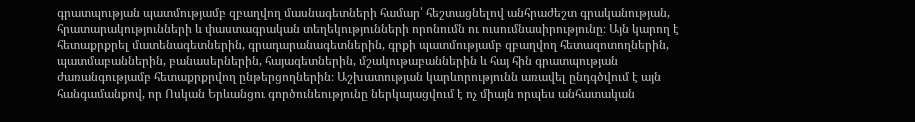գրատպության պատմությամբ զբաղվող մասնագետների համար՝ հեշտացնելով անհրաժեշտ գրականության, հրատարակությունների և փաստագրական տեղեկությունների որոնումն ու ուսումնասիրությունը։ Այն կարող է հետաքրքրել մատենագետներին, գրադարանագետներին, գրքի պատմությամբ զբաղվող հետազոտողներին, պատմաբաններին, բանասերներին, հայագետներին, մշակութաբաններին և հայ հին գրատպության ժառանգությամբ հետաքրքրվող ընթերցողներին։ Աշխատության կարևորությունն առավել ընդգծվում է այն հանգամանքով, որ Ոսկան Երևանցու գործունեությունը ներկայացվում է ոչ միայն որպես անհատական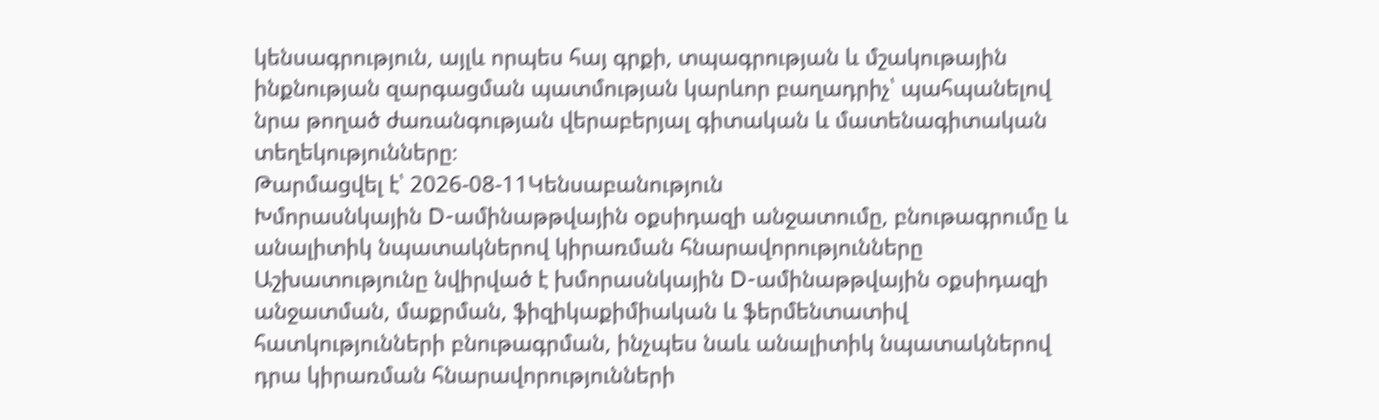կենսագրություն, այլև որպես հայ գրքի, տպագրության և մշակութային ինքնության զարգացման պատմության կարևոր բաղադրիչ՝ պահպանելով նրա թողած ժառանգության վերաբերյալ գիտական և մատենագիտական տեղեկությունները։
Թարմացվել է՝ 2026-08-11Կենսաբանություն
Խմորասնկային D-ամինաթթվային օքսիդազի անջատումը, բնութագրումը և անալիտիկ նպատակներով կիրառման հնարավորությունները
Աշխատությունը նվիրված է խմորասնկային D-ամինաթթվային օքսիդազի անջատման, մաքրման, ֆիզիկաքիմիական և ֆերմենտատիվ հատկությունների բնութագրման, ինչպես նաև անալիտիկ նպատակներով դրա կիրառման հնարավորությունների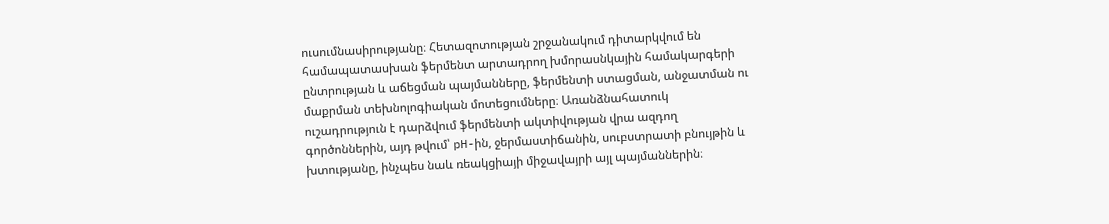ուսումնասիրությանը։ Հետազոտության շրջանակում դիտարկվում են համապատասխան ֆերմենտ արտադրող խմորասնկային համակարգերի ընտրության և աճեցման պայմանները, ֆերմենտի ստացման, անջատման ու մաքրման տեխնոլոգիական մոտեցումները։ Առանձնահատուկ ուշադրություն է դարձվում ֆերմենտի ակտիվության վրա ազդող գործոններին, այդ թվում՝ pH-ին, ջերմաստիճանին, սուբստրատի բնույթին և խտությանը, ինչպես նաև ռեակցիայի միջավայրի այլ պայմաններին։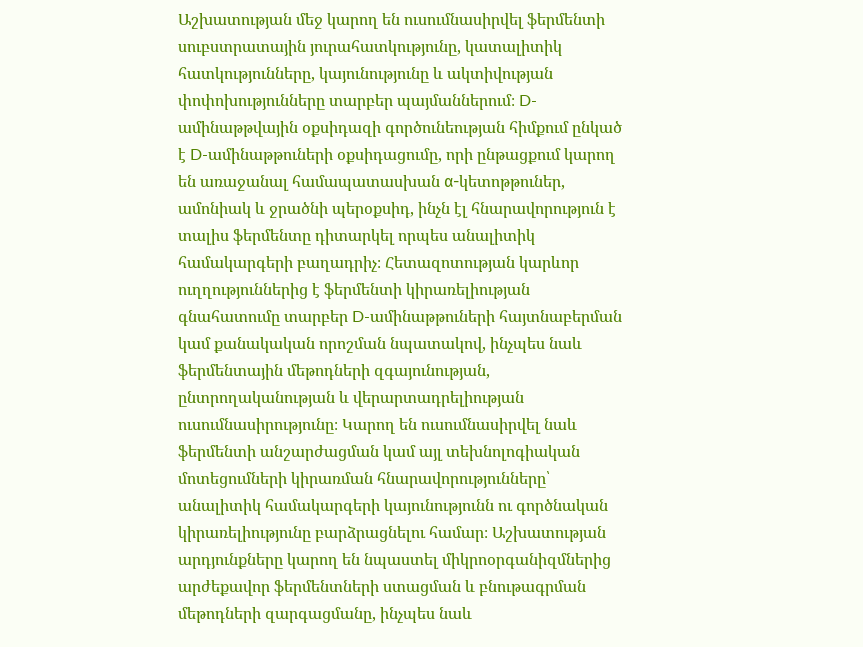Աշխատության մեջ կարող են ուսումնասիրվել ֆերմենտի սուբստրատային յուրահատկությունը, կատալիտիկ հատկությունները, կայունությունը և ակտիվության փոփոխությունները տարբեր պայմաններում։ D-ամինաթթվային օքսիդազի գործունեության հիմքում ընկած է D-ամինաթթուների օքսիդացումը, որի ընթացքում կարող են առաջանալ համապատասխան α-կետոթթուներ, ամոնիակ և ջրածնի պերօքսիդ, ինչն էլ հնարավորություն է տալիս ֆերմենտը դիտարկել որպես անալիտիկ համակարգերի բաղադրիչ։ Հետազոտության կարևոր ուղղություններից է ֆերմենտի կիրառելիության գնահատումը տարբեր D-ամինաթթուների հայտնաբերման կամ քանակական որոշման նպատակով, ինչպես նաև ֆերմենտային մեթոդների զգայունության, ընտրողականության և վերարտադրելիության ուսումնասիրությունը։ Կարող են ուսումնասիրվել նաև ֆերմենտի անշարժացման կամ այլ տեխնոլոգիական մոտեցումների կիրառման հնարավորությունները՝ անալիտիկ համակարգերի կայունությունն ու գործնական կիրառելիությունը բարձրացնելու համար։ Աշխատության արդյունքները կարող են նպաստել միկրոօրգանիզմներից արժեքավոր ֆերմենտների ստացման և բնութագրման մեթոդների զարգացմանը, ինչպես նաև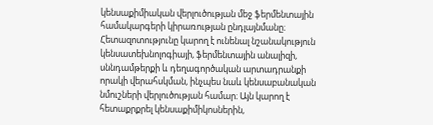կենսաքիմիական վերլուծության մեջ ֆերմենտային համակարգերի կիրառության ընդլայնմանը։ Հետազոտությունը կարող է ունենալ նշանակություն կենսատեխնոլոգիայի, ֆերմենտային անալիզի, սննդամթերքի և դեղագործական արտադրանքի որակի վերահսկման, ինչպես նաև կենսաբանական նմուշների վերլուծության համար։ Այն կարող է հետաքրքրել կենսաքիմիկոսներին,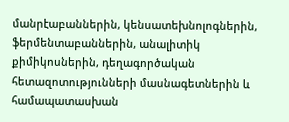մանրէաբաններին, կենսատեխնոլոգներին, ֆերմենտաբաններին, անալիտիկ քիմիկոսներին, դեղագործական հետազոտությունների մասնագետներին և համապատասխան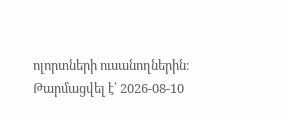ոլորտների ուսանողներին։
Թարմացվել է՝ 2026-08-10